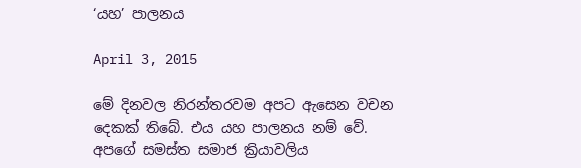‘යහ’ පාලනය

April 3, 2015

මේ දිනවල නිරන්තරවම අපට ඇසෙන වචන දෙකක්‌ තිබේ. එය යහ පාලනය නම් වේ. අපගේ සමස්‌ත සමාජ ක්‍රියාවලිය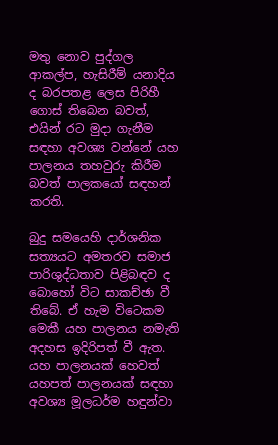මතු නොව පුද්ගල ආකල්ප, හැසිරීම් යනාදිය ද බරපතළ ලෙස පිරිහී ගොස්‌ තිබෙන බවත්, එයින් රට මුදා ගැනීම සඳහා අවශ්‍ය වන්නේ යහ පාලනය තහවුරු කිරීම බවත් පාලකයෝ සඳහන් කරති.

බුදු සමයෙහි දාර්ශනික සත්‍යයට අමතරව සමාජ පාරිශුද්ධතාව පිළිබඳව ද බොහෝ විට සාකච්ඡා වී තිබේ. ඒ හැම විටෙකම මෙකී යහ පාලනය නමැති අදහස ඉදිරිපත් වී ඇත. යහ පාලනයක්‌ හෙවත් යහපත් පාලනයක්‌ සඳහා අවශ්‍ය මූලධර්ම හඳුන්වා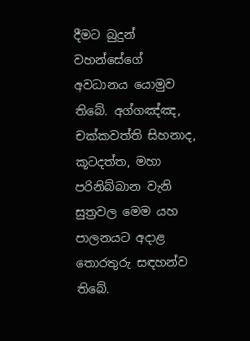දීමට බුදුන් වහන්සේගේ අවධානය යොමුව තිබේ. අග්ගඤ්ඤ, චක්‌කවත්ති සිහනාද, කූටදත්ත, මහා පරිනිබ්බාන වැනි සුත්‍රවල මෙම යහ පාලනයට අදාළ තොරතුරු සඳහන්ව තිබේ.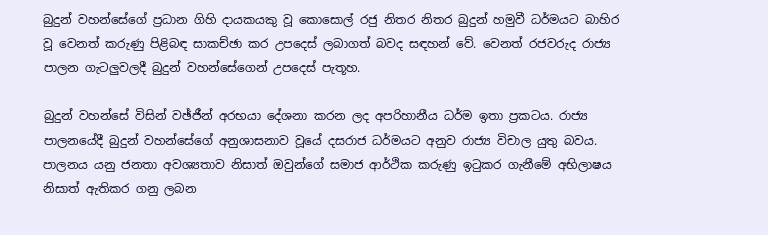බුදුන් වහන්සේගේ ප්‍රධාන ගිහි දායකයකු වූ කොසොල් රජු නිතර නිතර බුදුන් හමුවී ධර්මයට බාහිර වූ වෙනත් කරුණු පිළිබඳ සාකච්ඡා කර උපදෙස්‌ ලබාගත් බවද සඳහන් වේ. වෙනත් රජවරුද රාජ්‍ය පාලන ගැටලුවලදී බුදුන් වහන්සේගෙන් උපදෙස්‌ පැතූහ.

බුදුන් වහන්සේ විසින් වඡ්ජීන් අරභයා දේශනා කරන ලද අපරිහානීය ධර්ම ඉතා ප්‍රකටය. රාජ්‍ය පාලනයේදී බුදුන් වහන්සේගේ අනුශාසනාව වූයේ දසරාජ ධර්මයට අනුව රාජ්‍ය විචාල යුතු බවය. පාලනය යනු ජනතා අවශ්‍යතාව නිසාත් ඔවුන්ගේ සමාජ ආර්ථික කරුණු ඉටුකර ගැනීමේ අභිලාෂය නිසාත් ඇතිකර ගනු ලබන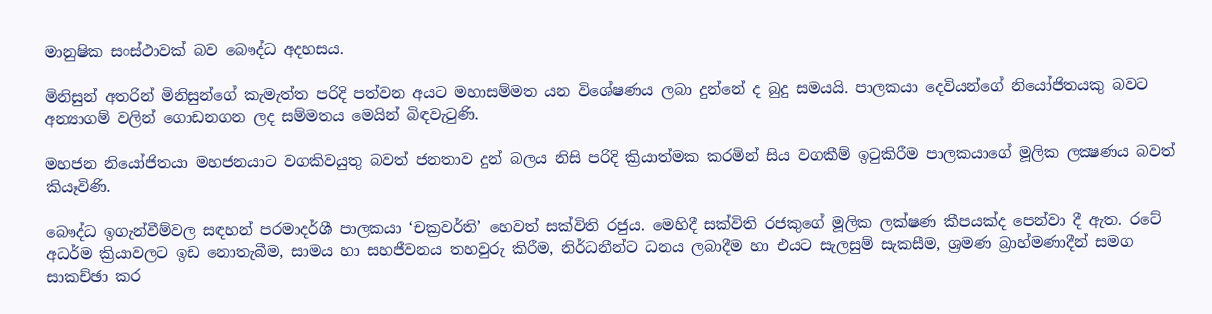මානුෂික සංස්‌ථාවක්‌ බව බෞද්ධ අදහසය.

මිනිසුන් අතරින් මිනිසුන්ගේ කැමැත්ත පරිදි පත්වන අයට මහාසම්මත යන විශේෂණය ලබා දුන්නේ ද බුදු සමයයි. පාලකයා දෙවියන්ගේ නියෝජිතයකු බවට අන්‍යාගම් වලින් ගොඩනගන ලද සම්මතය මෙයින් බිඳවැටුණි.

මහජන නියෝජිතයා මහජනයාට වගකිවයුතු බවත් ජනතාව දුන් බලය නිසි පරිදි ක්‍රියාත්මක කරමින් සිය වගකීම් ඉටුකිරීම පාලකයාගේ මූලික ලක්‍ෂණය බවත් කියෑවිණි.

බෞද්ධ ඉගැන්වීම්වල සඳහන් පරමාදර්ශී පාලකයා ‘චක්‍රවර්ති’ හෙවත් සක්‌විති රජුය. මෙහිදී සක්‌විති රජකුගේ මූලික ලක්‌ෂණ කීපයක්‌ද පෙන්වා දී ඇත. රටේ අධර්ම ක්‍රියාවලට ඉඩ නොතැබීම, සාමය හා සහජීවනය තහවුරු කිරීම, නිර්ධනීන්ට ධනය ලබාදීම හා එයට සැලසුම් සැකසීම, ශ්‍රමණ බ්‍රාහ්මණාදීන් සමග සාකච්ඡා කර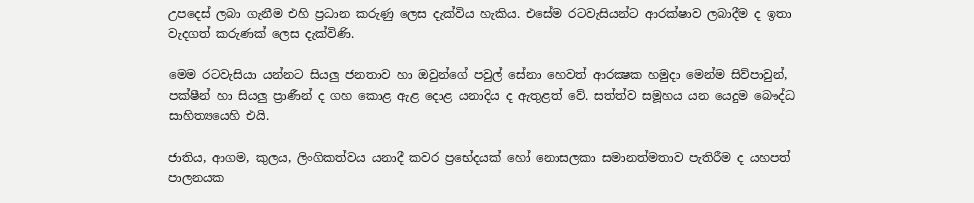උපදෙස්‌ ලබා ගැනීම එහි ප්‍රධාන කරුණු ලෙස දැක්‌විය හැකිය. එසේම රටවැසියන්ට ආරක්‌ෂාව ලබාදීම ද ඉතා වැදගත් කරුණක්‌ ලෙස දැක්‌විණි.

මෙම රටවැසියා යන්නට සියලු ජනතාව හා ඔවුන්ගේ පවුල් සේනා හෙවත් ආරක්‍ෂක හමුදා මෙන්ම සිව්පාවුන්, පක්‌ෂීන් හා සියලු ප්‍රාණීන් ද ගහ කොළ ඇළ දොළ යනාදිය ද ඇතුළත් වේ. සත්ත්ව සමූහය යන යෙදුම බෞද්ධ සාහිත්‍යයෙහි එයි.

ජාතිය, ආගම, කුලය, ලිංගිකත්වය යනාදී කවර ප්‍රභේදයක්‌ හෝ නොසලකා සමානත්මතාව පැතිරීම ද යහපත් පාලනයක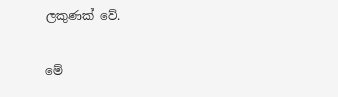ලකුණක්‌ වේ.

මේ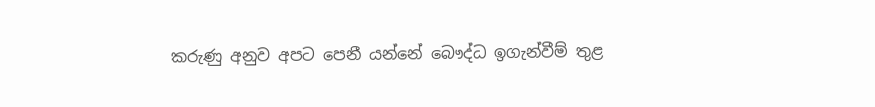කරුණු අනුව අපට පෙනී යන්නේ බෞද්ධ ඉගැන්වීම් තුළ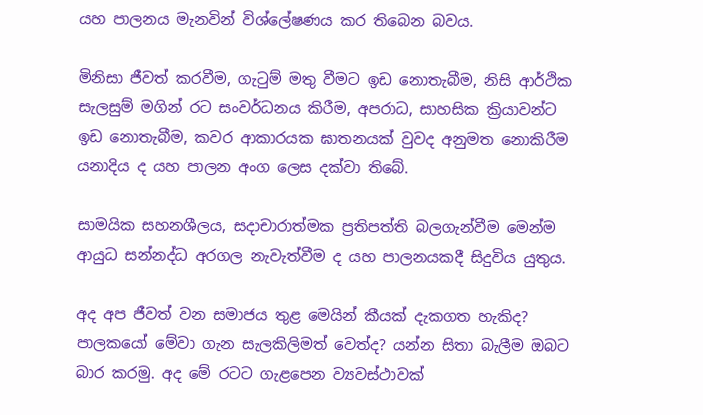යහ පාලනය මැනවින් විශ්ලේෂණය කර තිබෙන බවය.

මිනිසා ජීවත් කරවීම, ගැටුම් මතු වීමට ඉඩ නොතැබීම, නිසි ආර්ථික සැලසුම් මගින් රට සංවර්ධනය කිරීම, අපරාධ, සාහසික ක්‍රියාවන්ට ඉඩ නොතැබීම, කවර ආකාරයක ඝාතනයක්‌ වුවද අනුමත නොකිරීම යනාදිය ද යහ පාලන අංග ලෙස දක්‌වා තිබේ.

සාමයික සහනශීලය, සදාචාරාත්මක ප්‍රතිපත්ති බලගැන්වීම මෙන්ම ආයුධ සන්නද්ධ අරගල නැවැත්වීම ද යහ පාලනයකදී සිදුවිය යුතුය.

අද අප ජීවත් වන සමාජය තුළ මෙයින් කීයක්‌ දැකගත හැකිද? පාලකයෝ මේවා ගැන සැලකිලිමත් වෙත්ද? යන්න සිතා බැලීම ඔබට බාර කරමු. අද මේ රටට ගැළපෙන ව්‍යවස්‌ථාවක්‌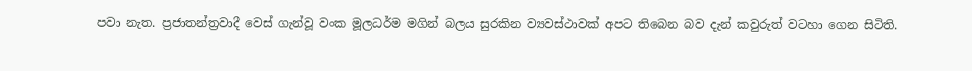පවා නැත. ප්‍රජාතන්ත්‍රවාදී වෙස්‌ ගැන්වූ වංක මූලධර්ම මගින් බලය සුරකින ව්‍යවස්‌ථාවක්‌ අපට තිබෙන බව දැන් කවුරුත් වටහා ගෙන සිටිති.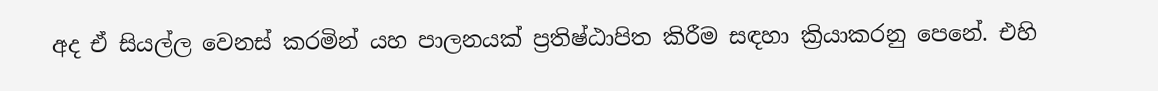අද ඒ සියල්ල වෙනස්‌ කරමින් යහ පාලනයක්‌ ප්‍රතිෂ්ඨාපිත කිරීම සඳහා ක්‍රියාකරනු පෙනේ. එහි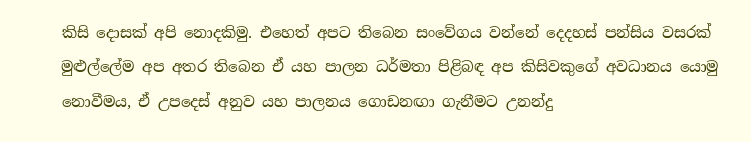කිසි දොසක්‌ අපි නොදකිමු. එහෙත් අපට තිබෙන සංවේගය වන්නේ දෙදහස්‌ පන්සිය වසරක්‌ මුළුල්ලේම අප අතර තිබෙන ඒ යහ පාලන ධර්මතා පිළිබඳ අප කිසිවකුගේ අවධානය යොමු නොවීමය, ඒ උපදෙස්‌ අනුව යහ පාලනය ගොඩනඟා ගැනීමට උනන්දු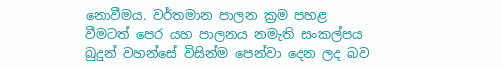නොවීමය. වර්තමාන පාලන ක්‍රම පහළ වීමටත් පෙර යහ පාලනය නමැති සංකල්පය බුදුන් වහන්සේ විසින්ම පෙන්වා දෙන ලද බව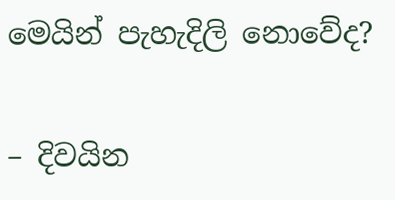මෙයින් පැහැදිලි නොවේද?

– දිවයින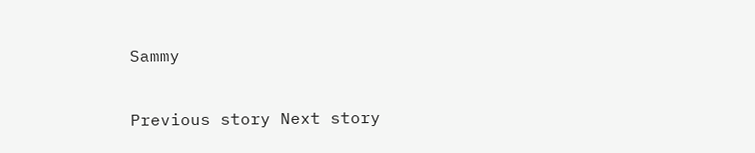Sammy

Previous story Next story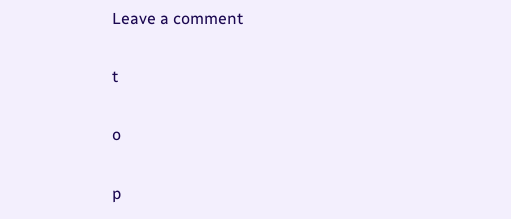Leave a comment

t

o

p